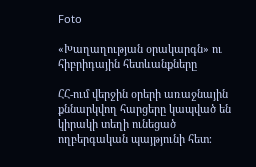Foto

«Խաղաղության օրակարգն» ու հիբրիդային հետևանքները

ՀՀ-ում վերջին օրերի առաջնային քննարկվող հարցերը կապված են կիրակի տեղի ունեցած ողբերգական պայթյունի հետ։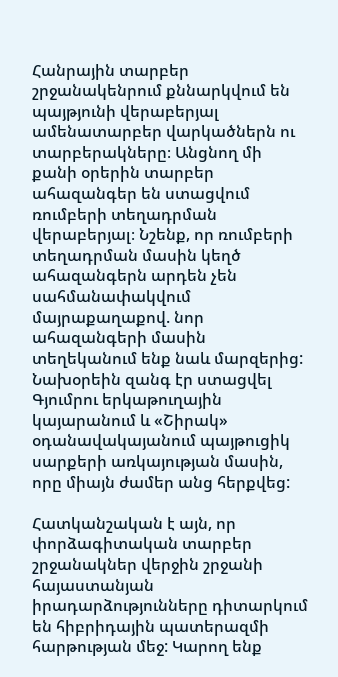Հանրային տարբեր շրջանակենրում քննարկվում են պայթյունի վերաբերյալ ամենատարբեր վարկածներն ու տարբերակները։ Անցնող մի քանի օրերին տարբեր ահազանգեր են ստացվում ռումբերի տեղադրման վերաբերյալ։ Նշենք, որ ռումբերի տեղադրման մասին կեղծ ահազանգերն արդեն չեն սահմանափակվում մայրաքաղաքով. նոր ահազանգերի մասին տեղեկանում ենք նաև մարզերից: Նախօրեին զանգ էր ստացվել Գյումրու երկաթուղային կայարանում և «Շիրակ» օդանավակայանում պայթուցիկ սարքերի առկայության մասին, որը միայն ժամեր անց հերքվեց:

Հատկանշական է այն, որ փորձագիտական տարբեր շրջանակներ վերջին շրջանի հայաստանյան իրադարձությունները դիտարկում են հիբրիդային պատերազմի հարթության մեջ: Կարող ենք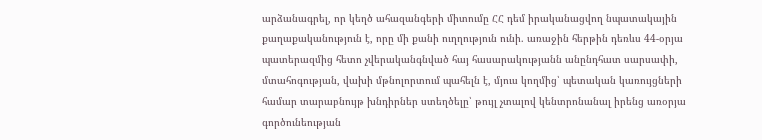արձանագրել, որ կեղծ ահազանգերի միտումը ՀՀ դեմ իրականացվող նպատակային քաղաքականություն է, որը մի քանի ուղղություն ունի. առաջին հերթին դեռևս 44-օրյա պատերազմից հետո չվերականգնված հայ հասարակությանն անընդհատ սարսափի, մտահոգության, վախի մթնոլորտում պահելն է, մյուս կողմից՝ պետական կառույցների համար տարաբնույթ խնդիրներ ստեղծելը՝ թույլ չտալով կենտրոնանալ իրենց առօրյա գործունեության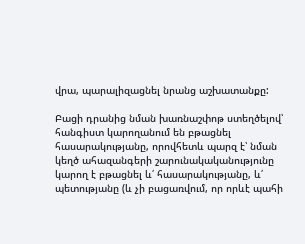վրա, պարալիզացնել նրանց աշխատանքը:

Բացի դրանից նման խառնաշփոթ ստեղծելով՝ հանգիստ կարողանում են բթացնել հասարակությանը, որովհետև պարզ է՝ նման կեղծ ահազանգերի շարունակականությունը կարող է բթացնել և՛ հասարակությանը, և՛ պետությանը (և չի բացառվում, որ որևէ պահի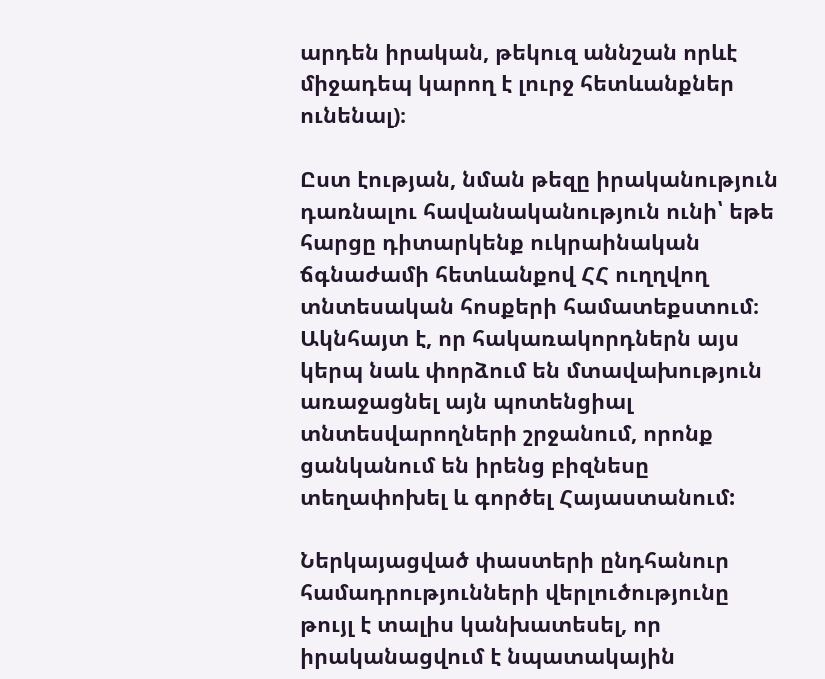արդեն իրական, թեկուզ աննշան որևէ միջադեպ կարող է լուրջ հետևանքներ ունենալ)։

Ըստ էության, նման թեզը իրականություն դառնալու հավանականություն ունի՝ եթե հարցը դիտարկենք ուկրաինական ճգնաժամի հետևանքով ՀՀ ուղղվող տնտեսական հոսքերի համատեքստում։ Ակնհայտ է, որ հակառակորդներն այս կերպ նաև փորձում են մտավախություն առաջացնել այն պոտենցիալ տնտեսվարողների շրջանում, որոնք ցանկանում են իրենց բիզնեսը տեղափոխել և գործել Հայաստանում:

Ներկայացված փաստերի ընդհանուր համադրությունների վերլուծությունը թույլ է տալիս կանխատեսել, որ իրականացվում է նպատակային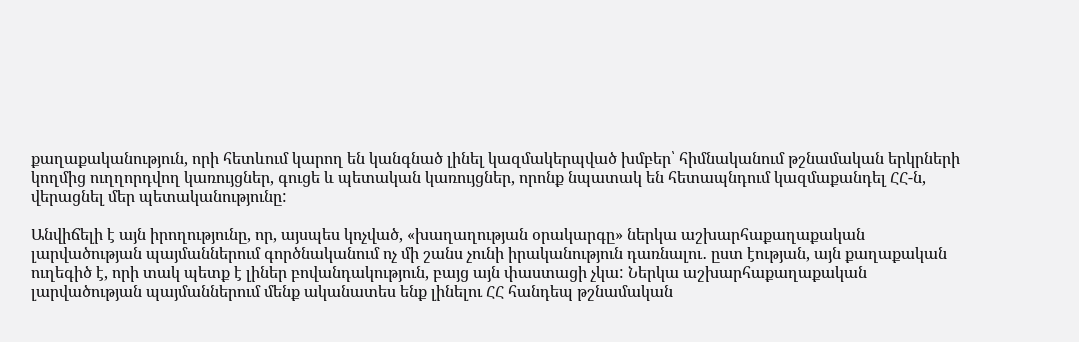քաղաքականություն, որի հետևում կարող են կանգնած լինել կազմակերպված խմբեր՝ հիմնականում թշնամական երկրների կողմից ուղղորդվող կառույցներ, գուցե և պետական կառույցներ, որոնք նպատակ են հետապնդում կազմաքանդել ՀՀ-ն, վերացնել մեր պետականությունը:

Անվիճելի է այն իրողությունը, որ, այսպես կոչված, «խաղաղության օրակարգը» ներկա աշխարհաքաղաքական լարվածության պայմաններում գործնականում ոչ մի շանս չունի իրականություն դառնալու․ ըստ էության, այն քաղաքական ուղեգիծ է, որի տակ պետք է լիներ բովանդակություն, բայց այն փաստացի չկա: Ներկա աշխարհաքաղաքական լարվածության պայմաններում մենք ականատես ենք լինելու ՀՀ հանդեպ թշնամական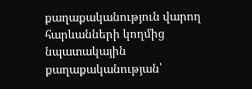քաղաքականություն վարող հարևանների կողմից նպատակային քաղաքականության՝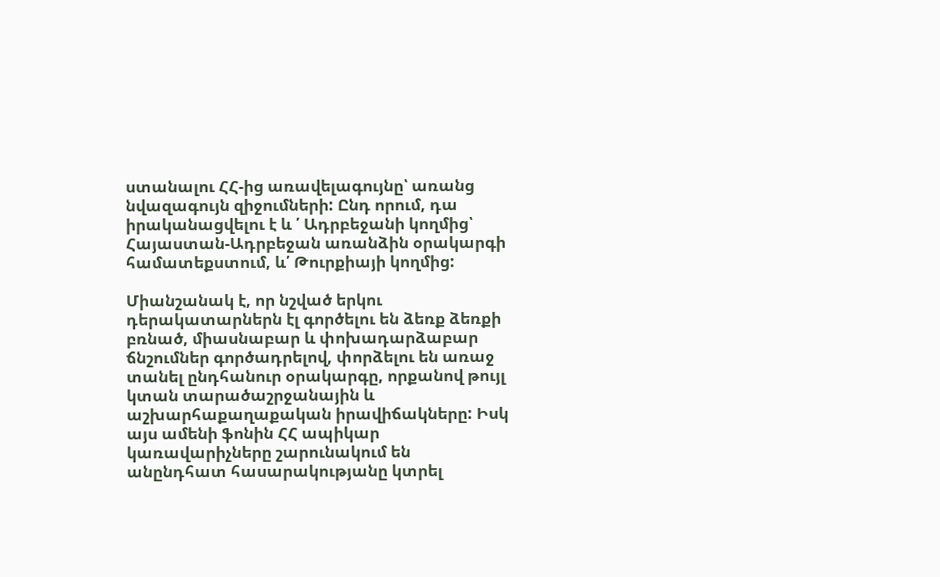ստանալու ՀՀ-ից առավելագույնը՝ առանց նվազագույն զիջումների: Ընդ որում, դա իրականացվելու է և ՛ Ադրբեջանի կողմից՝ Հայաստան-Ադրբեջան առանձին օրակարգի համատեքստում, և՛ Թուրքիայի կողմից:

Միանշանակ է, որ նշված երկու դերակատարներն էլ գործելու են ձեռք ձեռքի բռնած, միասնաբար և փոխադարձաբար ճնշումներ գործադրելով, փորձելու են առաջ տանել ընդհանուր օրակարգը, որքանով թույլ կտան տարածաշրջանային և աշխարհաքաղաքական իրավիճակները: Իսկ այս ամենի ֆոնին ՀՀ ապիկար կառավարիչները շարունակում են անընդհատ հասարակությանը կտրել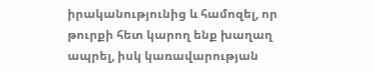իրականությունից և համոզել, որ թուրքի հետ կարող ենք խաղաղ ապրել, իսկ կառավարության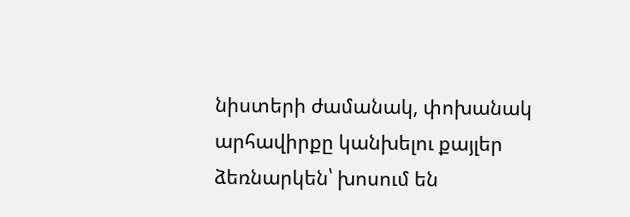նիստերի ժամանակ, փոխանակ արհավիրքը կանխելու քայլեր ձեռնարկեն՝ խոսում են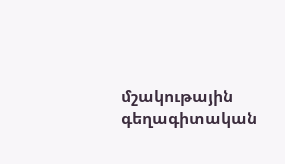մշակութային գեղագիտական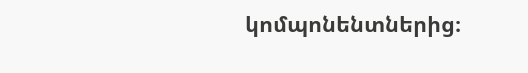կոմպոնենտներից։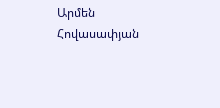Արմեն Հովասափյան